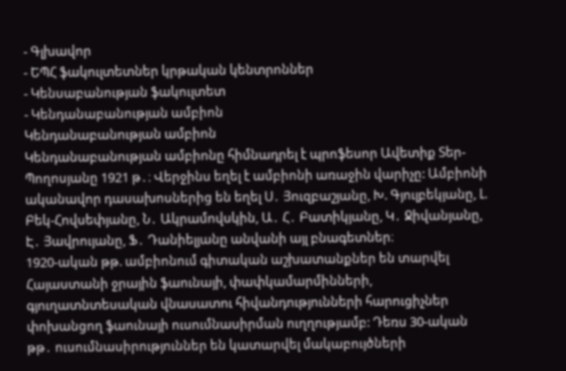- Գլխավոր
- ԵՊՀ ֆակուլտետներ կրթական կենտրոններ
- Կենսաբանության ֆակուլտետ
- Կենդանաբանության ամբիոն
Կենդանաբանության ամբիոն
Կենդանաբանության ամբիոնը հիմնադրել է պրոֆեսոր Ավետիք Տեր-Պողոսյանը 1921 թ․։ Վերջինս եղել է ամբիոնի առաջին վարիչը: Ամբիոնի ականավոր դասախոսներից են եղել Ս․ Յուզբաշյանը, Խ. Գյուլբեկյանը, Լ. Բեկ-Հովսեփյանը, Ն․ Ակրամովսկին, Ա․ Հ․ Բատիկյանը, Կ․ Ջիվանյանը, Է․ Յավրույանը, Ֆ․ Դանիելյանը անվանի այլ բնագետներ։
1920-ական թթ. ամբիոնում գիտական աշխատանքներ են տարվել Հայաստանի ջրային ֆաունայի, փափկամարմինների, գյուղատնտեսական վնասատու հիվանդությունների հարուցիչներ փոխանցող ֆաունայի ուսումնասիրման ուղղությամբ: Դեռս 30-ական թթ․ ուսումնասիրություններ են կատարվել մակաբույծների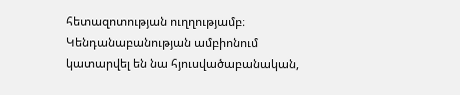հետազոտության ուղղությամբ։ Կենդանաբանության ամբիոնում կատարվել են նա հյուսվածաբանական,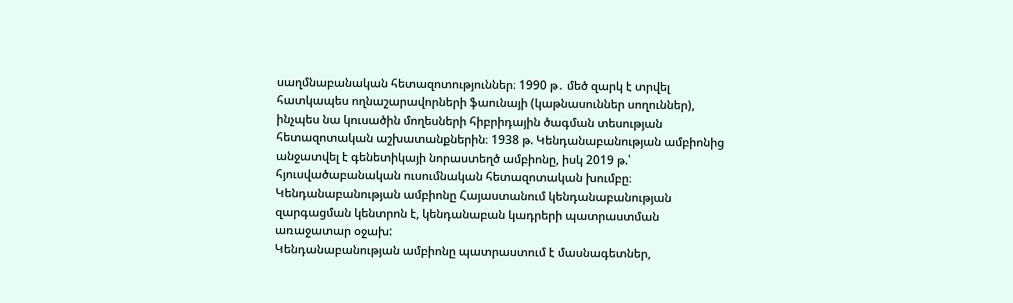սաղմնաբանական հետազոտություններ։ 1990 թ․ մեծ զարկ է տրվել հատկապես ողնաշարավորների ֆաունայի (կաթնասուններ սողուններ), ինչպես նա կուսածին մողեսների հիբրիդային ծագման տեսության հետազոտական աշխատանքներին։ 1938 թ. Կենդանաբանության ամբիոնից անջատվել է գենետիկայի նորաստեղծ ամբիոնը, իսկ 2019 թ.՝ հյուսվածաբանական ուսումնական հետազոտական խումբը։
Կենդանաբանության ամբիոնը Հայաստանում կենդանաբանության զարգացման կենտրոն է, կենդանաբան կադրերի պատրաստման առաջատար օջախ:
Կենդանաբանության ամբիոնը պատրաստում է մասնագետներ,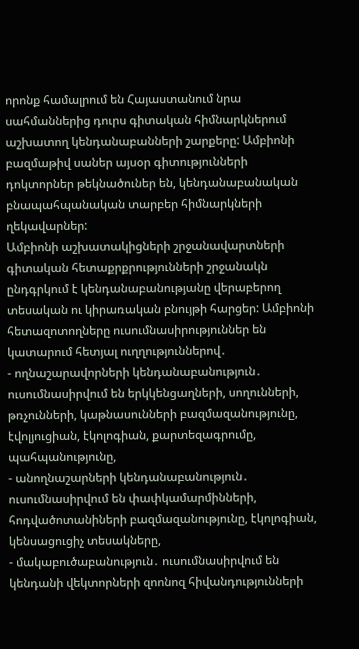որոնք համալրում են Հայաստանում նրա սահմաններից դուրս գիտական հիմնարկներում աշխատող կենդանաբանների շարքերը: Ամբիոնի բազմաթիվ սաներ այսօր գիտությունների դոկտորներ թեկնածուներ են, կենդանաբանական բնապահպանական տարբեր հիմնարկների ղեկավարներ:
Ամբիոնի աշխատակիցների շրջանավարտների գիտական հետաքրքրությունների շրջանակն ընդգրկում է կենդանաբանությանը վերաբերող տեսական ու կիրառական բնույթի հարցեր: Ամբիոնի հետազոտողները ուսումնասիրություններ են կատարում հետյալ ուղղություններով․
- ողնաշարավորների կենդանաբանություն․ ուսումնասիրվում են երկկենցաղների, սողունների, թռչունների, կաթնասունների բազմազանությունը, էվոլյուցիան, էկոլոգիան, քարտեզագրումը, պահպանությունը,
- անողնաշարների կենդանաբանություն․ ուսումնասիրվում են փափկամարմինների, հոդվածոտանիների բազմազանությունը, էկոլոգիան, կենսացուցիչ տեսակները,
- մակաբուծաբանություն․ ուսումնասիրվում են կենդանի վեկտորների զոոնոզ հիվանդությունների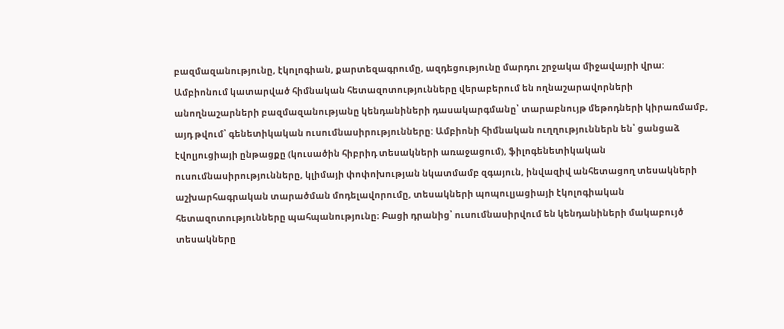բազմազանությունը, էկոլոգիան, քարտեզագրումը, ազդեցությունը մարդու շրջակա միջավայրի վրա:
Ամբիոնում կատարված հիմնական հետազոտությունները վերաբերում են ողնաշարավորների անողնաշարների բազմազանությանը կենդանիների դասակարգմանը՝ տարաբնույթ մեթոդների կիրառմամբ, այդ թվում՝ գենետիկական ուսումնասիրությունները: Ամբիոնի հիմնական ուղղություններն են՝ ցանցաձ էվոլյուցիայի ընթացքը (կուսածին հիբրիդ տեսակների առաջացում), ֆիլոգենետիկական ուսումնասիրությունները, կլիմայի փոփոխության նկատմամբ զգայուն, ինվազիվ անհետացող տեսակների աշխարհագրական տարածման մոդելավորումը, տեսակների պոպուլյացիայի էկոլոգիական հետազոտությունները պահպանությունը։ Բացի դրանից՝ ուսումնասիրվում են կենդանիների մակաբույծ տեսակները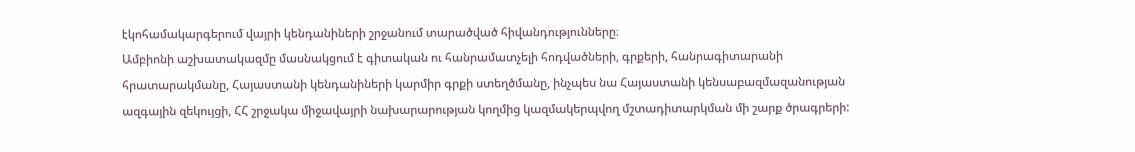էկոհամակարգերում վայրի կենդանիների շրջանում տարածված հիվանդությունները։
Ամբիոնի աշխատակազմը մասնակցում է գիտական ու հանրամատչելի հոդվածների, գրքերի, հանրագիտարանի հրատարակմանը, Հայաստանի կենդանիների կարմիր գրքի ստեղծմանը, ինչպես նա Հայաստանի կենսաբազմազանության ազգային զեկույցի, ՀՀ շրջակա միջավայրի նախարարության կողմից կազմակերպվող մշտադիտարկման մի շարք ծրագրերի: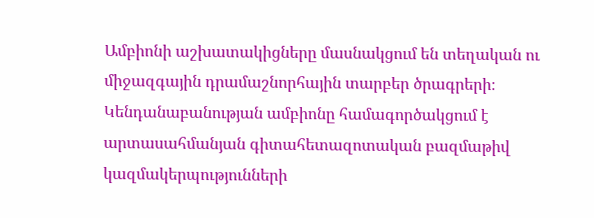Ամբիոնի աշխատակիցները մասնակցում են տեղական ու միջազգային դրամաշնորհային տարբեր ծրագրերի։
Կենդանաբանության ամբիոնը համագործակցում է արտասահմանյան գիտահետազոտական բազմաթիվ կազմակերպությունների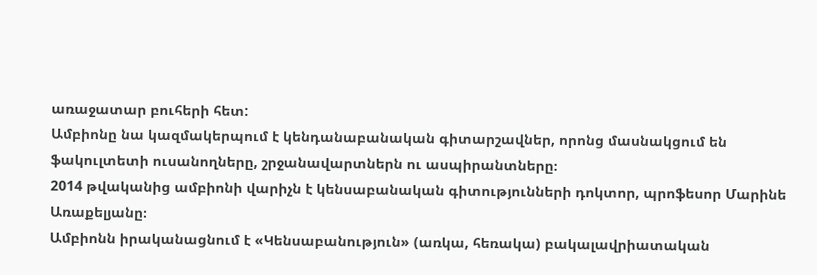առաջատար բուհերի հետ:
Ամբիոնը նա կազմակերպում է կենդանաբանական գիտարշավներ, որոնց մասնակցում են ֆակուլտետի ուսանողները, շրջանավարտներն ու ասպիրանտները։
2014 թվականից ամբիոնի վարիչն է կենսաբանական գիտությունների դոկտոր, պրոֆեսոր Մարինե Առաքելյանը։
Ամբիոնն իրականացնում է «Կենսաբանություն» (առկա, հեռակա) բակալավրիատական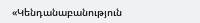«Կենդանաբանություն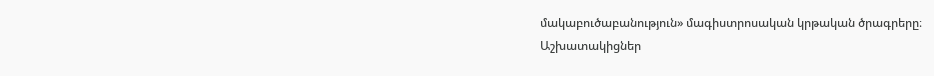մակաբուծաբանություն» մագիստրոսական կրթական ծրագրերը։
Աշխատակիցներ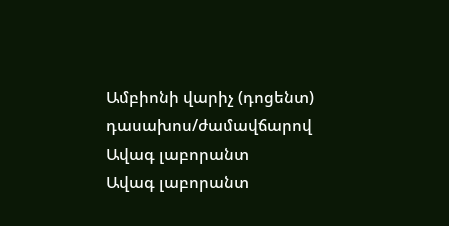Ամբիոնի վարիչ (դոցենտ)
դասախոս/ժամավճարով
Ավագ լաբորանտ
Ավագ լաբորանտ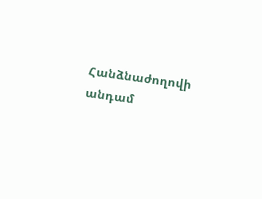Հանձնաժողովի անդամ